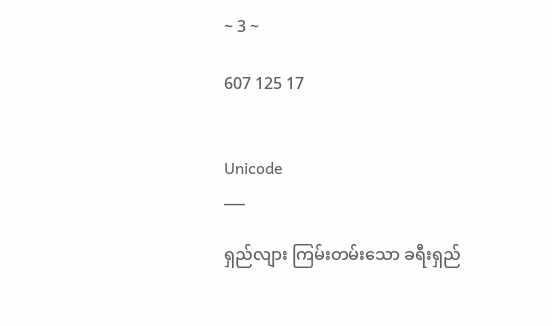~ 3 ~

607 125 17


Unicode
___

ရှည်လျား ကြမ်းတမ်းသော ခရီးရှည်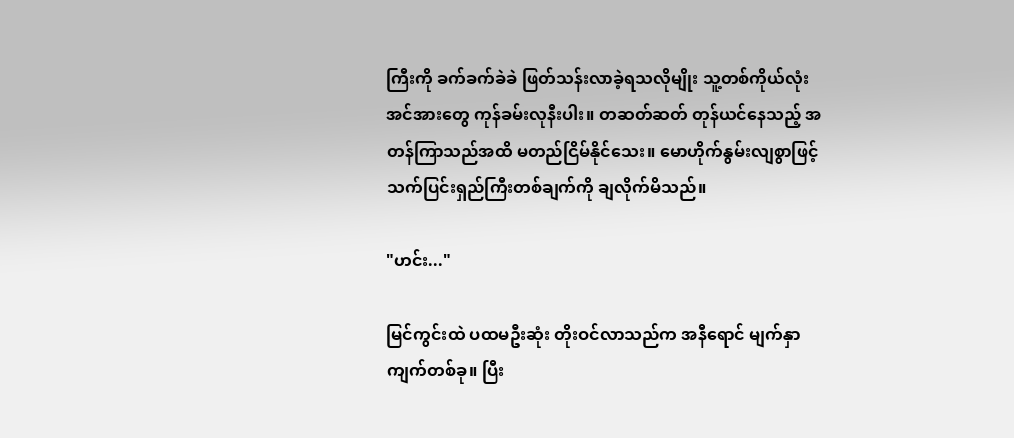ကြီးကို ခက်ခက်ခဲခဲ ဖြတ်သန်းလာခဲ့ရသလိုမျိုး သူ့တစ်ကိုယ်လုံး အင်အားတွေ ကုန်ခမ်းလုနီးပါး။ တဆတ်ဆတ် တုန်ယင်နေသည့် အတန်ကြာသည်အထိ မတည်ငြိမ်နိုင်သေး။ မောဟိုက်နွမ်းလျစွာဖြင့် သက်ပြင်းရှည်ကြီးတစ်ချက်ကို ချလိုက်မိသည်။

"ဟင်း..."

မြင်ကွင်းထဲ ပထမဦးဆုံး တိုးဝင်လာသည်က အနီရောင် မျက်နှာကျက်တစ်ခု။ ပြီး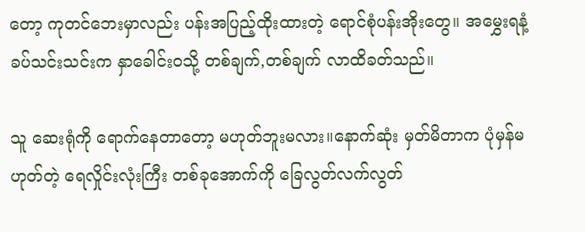တော့ ကုတင်ဘေးမှာလည်း ပန်းအပြည့်ထိုးထားတဲ့ ရောင်စုံပန်းအိုးတွေ။ အမွှေးရနံ့ခပ်သင်းသင်းက နှာခေါင်းဝသို့ တစ်ချက်,တစ်ချက် လာထိခတ်သည်။

သူ ဆေးရုံကို ရောက်နေတာတော့ မဟုတ်ဘူးမလား။နောက်ဆုံး မှတ်မိတာက ပုံမှန်မဟုတ်တဲ့ ရေလှိုင်းလုံးကြီး တစ်ခုအောက်ကို ခြေလွတ်လက်လွတ်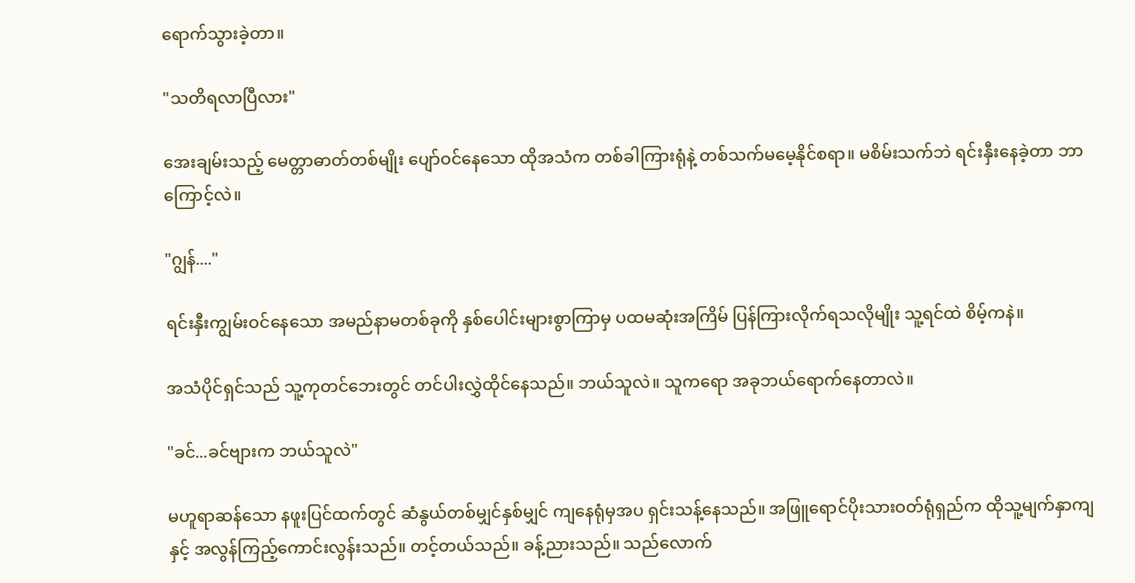ရောက်သွားခဲ့တာ။

"သတိရလာပြီလား"

အေးချမ်းသည့် မေတ္တာဓာတ်တစ်မျိုး ပျော်ဝင်နေသော ထိုအသံက တစ်ခါကြားရုံနဲ့ တစ်သက်မမေ့နိုင်စရာ။ မစိမ်းသက်ဘဲ ရင်းနှီးနေခဲ့တာ ဘာကြောင့်လဲ။

"ဂျွန်...."

ရင်းနှီးကျွမ်းဝင်နေသော အမည်နာမတစ်ခုကို နှစ်ပေါင်းများစွာကြာမှ ပထမဆုံးအကြိမ် ပြန်ကြားလိုက်ရသလိုမျိုး သူ့ရင်ထဲ စိမ့်ကနဲ။

အသံပိုင်ရှင်သည် သူ့ကုတင်ဘေးတွင် တင်ပါးလွှဲထိုင်နေသည်။ ဘယ်သူလဲ။ သူကရော အခုဘယ်ရောက်နေတာလဲ။

"ခင်...ခင်ဗျားက ဘယ်သူလဲ"

မဟူရာဆန်သော နဖူးပြင်ထက်တွင် ဆံနွယ်တစ်မျှင်နှစ်မျှင် ကျနေရုံမှအပ ရှင်းသန့်နေသည်။ အဖြူရောင်ပိုးသားဝတ်ရုံရှည်က ထိုသူ့မျက်နှာကျနှင့် အလွန်ကြည့်ကောင်းလွန်းသည်။ တင့်တယ်သည်။ ခန့်ညားသည်။ သည်လောက်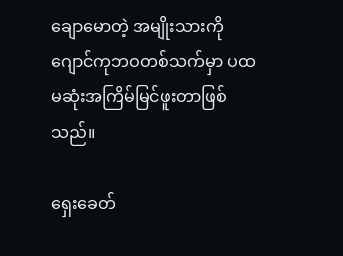ချောမောတဲ့ အမျိုးသားကို ဂျောင်ကုဘဝတစ်သက်မှာ ပထမဆုံးအကြိမ်မြင်ဖူးတာဖြစ်သည်။

ရှေးခေတ်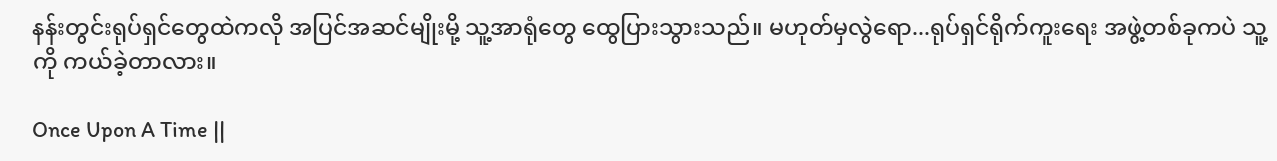နန်းတွင်းရုပ်ရှင်တွေထဲကလို အပြင်အဆင်မျိုးမို့ သူ့အာရုံတွေ ထွေပြားသွားသည်။ မဟုတ်မှလွဲရော...ရုပ်ရှင်ရိုက်ကူးရေး အဖွဲ့တစ်ခုကပဲ သူ့ကို ကယ်ခဲ့တာလား။

Once Upon A Time ||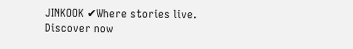JINKOOK ✔Where stories live. Discover now